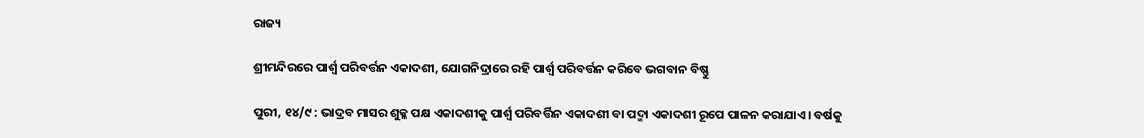ରାଜ୍ୟ

ଶ୍ରୀମନ୍ଦିରରେ ପାର୍ଶ୍ଵ ପରିବର୍ତ୍ତନ ଏକାଦଶୀ, ଯୋଗନିଦ୍ରାରେ ରହି ପାର୍ଶ୍ଵ ପରିବର୍ତ୍ତନ କରିବେ ଭଗବାନ ବିଷ୍ଣୁ

ପୁରୀ, ୧୪/୯ : ଭାଦ୍ରବ ମାସର ଶୁକ୍ଳ ପକ୍ଷ ଏକାଦଶୀକୁ ପାର୍ଶ୍ଵ ପରିବର୍ତ୍ତିନ ଏକାଦଶୀ ବା ପଦ୍ମା ଏକାଦଶୀ ରୂପେ ପାଳନ କରାଯାଏ। ବର୍ଷକୁ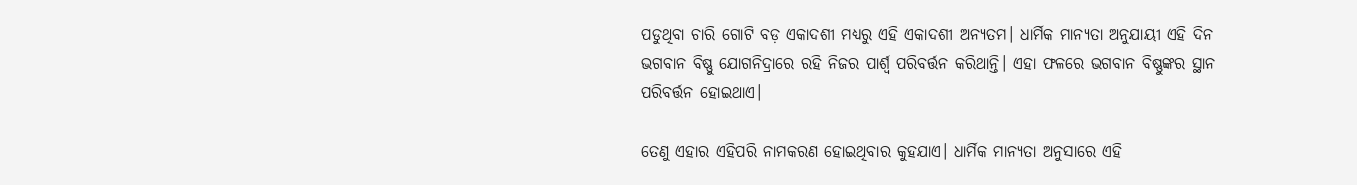ପଡୁଥିବା ଚାରି ଗୋଟି ବଡ଼ ଏକାଦଶୀ ମଧ୍ୟରୁ ଏହି ଏକାଦଶୀ ଅନ୍ୟତମ। ଧାର୍ମିକ ମାନ୍ୟତା ଅନୁଯାୟୀ ଏହି ଦିନ ଭଗବାନ ବିଷ୍ଣୁ ଯୋଗନିଦ୍ରାରେ ରହି ନିଜର ପାର୍ଶ୍ଵ ପରିବର୍ତ୍ତନ କରିଥାନ୍ତି। ଏହା ଫଳରେ ଭଗବାନ ବିଷ୍ଣୁଙ୍କର ସ୍ଥାନ ପରିବର୍ତ୍ତନ ହୋଇଥାଏ।

ତେଣୁ ଏହାର ଏହିପରି ନାମକରଣ ହୋଇଥିବାର କୁହଯାଏ। ଧାର୍ମିକ ମାନ୍ୟତା ଅନୁସାରେ ଏହି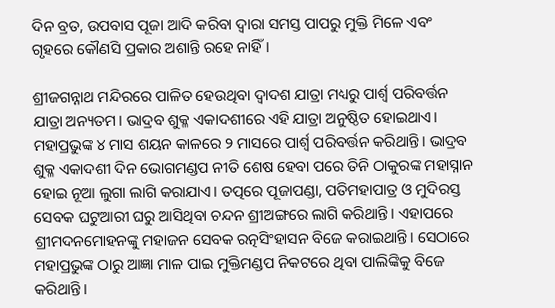ଦିନ ବ୍ରତ, ଉପବାସ ପୂଜା ଆଦି କରିବା ଦ୍ୱାରା ସମସ୍ତ ପାପରୁ ମୁକ୍ତି ମିଳେ ଏବଂ ଗୃହରେ କୌଣସି ପ୍ରକାର ଅଶାନ୍ତି ରହେ ନାହିଁ।

ଶ୍ରୀଜଗନ୍ନାଥ ମନ୍ଦିରରେ ପାଳିତ ହେଉଥିବା ଦ୍ୱାଦଶ ଯାତ୍ରା ମଧ୍ୟରୁ ପାର୍ଶ୍ଵ ପରିବର୍ତ୍ତନ ଯାତ୍ରା ଅନ୍ୟତମ। ଭାଦ୍ରବ ଶୁକ୍ଳ ଏକାଦଶୀରେ ଏହି ଯାତ୍ରା ଅନୁଷ୍ଠିତ ହୋଇଥାଏ। ମହାପ୍ରଭୁଙ୍କ ୪ ମାସ ଶୟନ କାଳରେ ୨ ମାସରେ ପାର୍ଶ୍ୱ ପରିବର୍ତ୍ତନ କରିଥାନ୍ତି। ଭାଦ୍ରବ ଶୁକ୍ଳ ଏକାଦଶୀ ଦିନ ଭୋଗମଣ୍ଡପ ନୀତି ଶେଷ ହେବା ପରେ ତିନି ଠାକୁରଙ୍କ ମହାସ୍ନାନ ହୋଇ ନୂଆ ଲୁଗା ଲାଗି କରାଯାଏ। ତତ୍ପରେ ପୂଜାପଣ୍ଡା, ପତିମହାପାତ୍ର ଓ ମୁଦିରସ୍ତ ସେବକ ଘଟୁଆରୀ ଘରୁ ଆସିଥିବା ଚନ୍ଦନ ଶ୍ରୀଅଙ୍ଗରେ ଲାଗି କରିଥାନ୍ତି। ଏହାପରେ ଶ୍ରୀମଦନମୋହନଙ୍କୁ ମହାଜନ ସେବକ ରତ୍ନସିଂହାସନ ବିଜେ କରାଇଥାନ୍ତି। ସେଠାରେ ମହାପ୍ରଭୁଙ୍କ ଠାରୁ ଆଜ୍ଞା ମାଳ ପାଇ ମୁକ୍ତିମଣ୍ଡପ ନିକଟରେ ଥିବା ପାଲିଙ୍କିକୁ ବିଜେ କରିଥାନ୍ତି।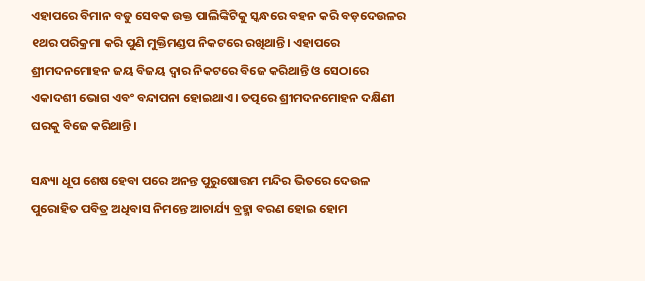ଏହାପରେ ବିମାନ ବଡୁ ସେବକ ଉକ୍ତ ପାଲିଙ୍କିଟିକୁ ସ୍କନ୍ଧରେ ବହନ କରି ବଡ଼ଦେଉଳର ୧ଥର ପରିକ୍ରମା କରି ପୁଣି ମୁକ୍ତିମଣ୍ଡପ ନିକଟରେ ରଖିଥାନ୍ତି। ଏହାପରେ ଶ୍ରୀମଦନମୋହନ ଜୟ ବିଜୟ ଦ୍ୱାର ନିକଟରେ ବିଜେ କରିଥାନ୍ତି ଓ ସେଠାରେ ଏକାଦଶୀ ଭୋଗ ଏବଂ ବନ୍ଦାପନା ହୋଇଥାଏ। ତତ୍ପରେ ଶ୍ରୀମଦନମୋହନ ଦକ୍ଷିଣୀ ଘରକୁ ବିଜେ କରିଥାନ୍ତି।

ସନ୍ଧ୍ୟା ଧୂପ ଶେଷ ହେବା ପରେ ଅନନ୍ତ ପୁରୁଷୋତ୍ତମ ମନ୍ଦିର ଭିତରେ ଦେଉଳ ପୁରୋହିତ ପବିତ୍ର ଅଧିବାସ ନିମନ୍ତେ ଆଚାର୍ଯ୍ୟ ବ୍ରହ୍ମା ବରଣ ହୋଇ ହୋମ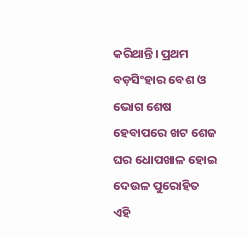କରିଥାନ୍ତି। ପ୍ରଥମ ବଡ଼ସିଂହାର ବେଶ ଓ ଭୋଗ ଶେଷ ହେବାପରେ ଖଟ ଶେଜ ଘର ଧୋପଖାଳ ହୋଇ ଦେଉଳ ପୁରୋହିତ ଏହି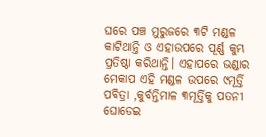ଘରେ ପଞ୍ଚ ମୁରୁଜରେ ୩ଟି ମଣ୍ଡଳ କାଟିଥାନ୍ତି ଓ ଏହାଉପରେ ପୂର୍ଣ୍ଣ କୁମ୍ଭ ପ୍ରତିଷ୍ଠା କରିଥାନ୍ତି। ଏହାପରେ ଭଣ୍ଡାର ମେକାପ ଏହି ମଣ୍ଡଳ ଉପରେ ୯ମୂର୍ତ୍ତି ପବିତ୍ରା ,କୁର୍ବନ୍ତିମାଳ ୩ମୂର୍ତ୍ତିକୁ ପତନୀ ଘୋଡେଇ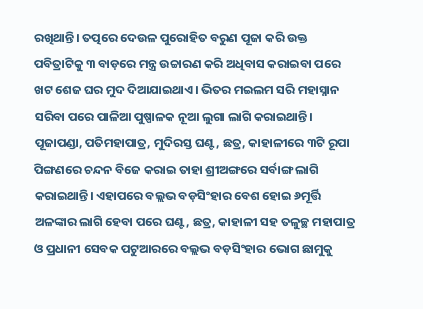ରଖିଥାନ୍ତି। ତତ୍ପରେ ଦେଉଳ ପୁରୋହିତ ବରୁଣ ପୂଜା କରି ଉକ୍ତ ପବିତ୍ରାଟିକୁ ୩ ବାଡ଼ରେ ମନ୍ତ୍ର ଉଚ୍ଚାରଣ କରି ଅଧିବାସ କରାଇବା ପରେ ଖଟ ଶେଜ ଘର ମୁଦ ଦିଆଯାଇଥାଏ। ଭିତର ମଇଲମ ସରି ମହାସ୍ନାନ ସରିବା ପରେ ପାଳିଆ ପୁଷ୍ପାଳକ ନୂଆ ଲୁଗା ଲାଗି କରାଇଥାନ୍ତି। ପୂଜାପଣ୍ଡା, ପତିମହାପାତ୍ର, ମୁଦିରସ୍ତ ଘଣ୍ଟ, ଛତ୍ର, କାହାଳୀରେ ୩ଟି ରୂପା ପିଙ୍ଗଣରେ ଚନ୍ଦନ ବିଜେ କରାଇ ତାହା ଶ୍ରୀଅଙ୍ଗରେ ସର୍ବାଙ୍ଗ ଲାଗି କରାଇଥାନ୍ତି। ଏହାପରେ ବଲ୍ଲଭ ବଡ଼ସିଂହାର ବେଶ ହୋଇ ୬ମୂର୍ତ୍ତି ଅଳଙ୍କାର ଲାଗି ହେବା ପରେ ଘଣ୍ଟ, ଛତ୍ର, କାହାଳୀ ସହ ତଳୁଚ୍ଛ ମହାପାତ୍ର ଓ ପ୍ରଧାନୀ ସେବକ ପଟୁଆରରେ ବଲ୍ଲଭ ବଡ଼ସିଂହାର ଭୋଗ ଛାମୁକୁ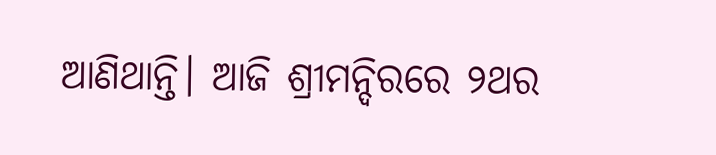ଆଣିଥାନ୍ତି। ଆଜି ଶ୍ରୀମନ୍ଦିରରେ ୨ଥର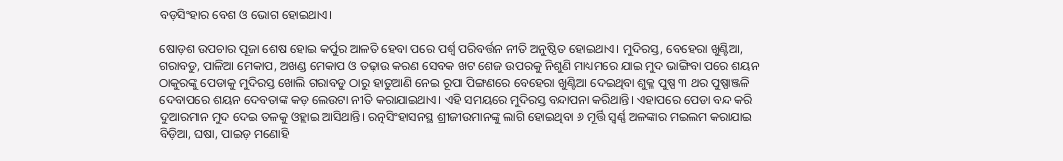ବଡ଼ସିଂହାର ବେଶ ଓ ଭୋଗ ହୋଇଥାଏ।

ଷୋଡ଼ଶ ଉପଚାର ପୂଜା ଶେଷ ହୋଇ କର୍ପୁର ଆଳତି ହେବା ପରେ ପର୍ଶ୍ଵ ପରିବର୍ତ୍ତନ ନୀତି ଅନୁଷ୍ଠିତ ହୋଇଥାଏ। ମୁଦିରସ୍ତ, ବେହେରା ଖୁଣ୍ଟିଆ, ଗରାବଡୁ, ପାଳିଆ ମେକାପ, ଅଖଣ୍ଡ ମେକାପ ଓ ତଢ଼ାଉ କରଣ ସେବକ ଖଟ ଶେଜ ଉପରକୁ ନିଶୁଣି ମାଧ୍ୟମରେ ଯାଇ ମୁଦ ଭାଙ୍ଗିବା ପରେ ଶୟନ ଠାକୁରଙ୍କୁ ପେଡାକୁ ମୁଦିରସ୍ତ ଖୋଲି ଗରାବଡୁ ଠାରୁ ହାତୁଆଣି ନେଇ ରୂପା ପିଙ୍ଗଣରେ ବେହେରା ଖୁଣ୍ଟିଆ ଦେଇଥିବା ଶୁକ୍ଳ ପୁଷ୍ପ ୩ ଥର ପୁଷ୍ପାଞ୍ଜଳି ଦେବାପରେ ଶୟନ ଦେବତାଙ୍କ କଡ଼ ଲେଉଟା ନୀତି କରାଯାଇଥାଏ। ଏହି ସମୟରେ ମୁଦିରସ୍ତ ବନ୍ଦାପନା କରିଥାନ୍ତି। ଏହାପରେ ପେଡା ବନ୍ଦ କରି ଦୁଆରମାନ ମୁଦ ଦେଇ ତଳକୁ ଓହ୍ଲାଇ ଆସିଥାନ୍ତି। ରତ୍ନସିଂହାସନସ୍ଥ ଶ୍ରୀଜୀଉମାନଙ୍କୁ ଲାଗି ହୋଇଥିବା ୬ ମୂର୍ତ୍ତି ସ୍ବର୍ଣ୍ଣ ଅଳଙ୍କାର ମଇଲମ କରାଯାଇ ବିଡ଼ିଆ, ଘଷା, ପାଇଡ଼ ମଣୋହି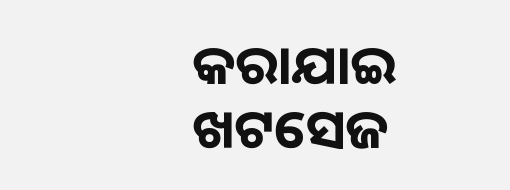କରାଯାଇ ଖଟସେଜ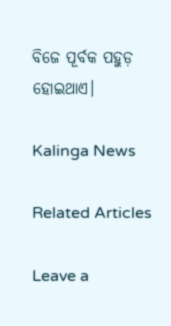ବିଜେ ପୂର୍ବକ ପହୁଡ଼ ହୋଇଥାଏ।

Kalinga News

Related Articles

Leave a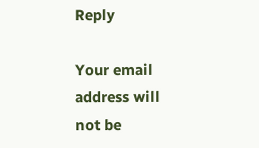Reply

Your email address will not be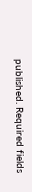published. Required fields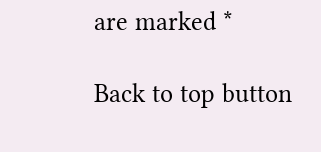are marked *

Back to top button